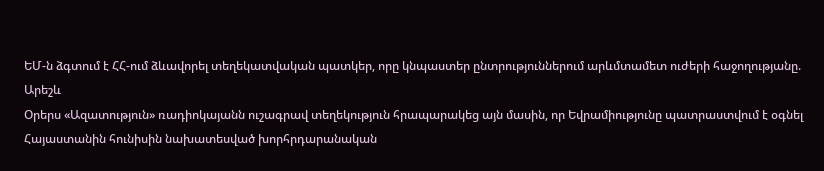ԵՄ-ն ձգտում է ՀՀ-ում ձևավորել տեղեկատվական պատկեր, որը կնպաստեր ընտրություններում արևմտամետ ուժերի հաջողությանը. Արեշև
Օրերս «Ազատություն» ռադիոկայանն ուշագրավ տեղեկություն հրապարակեց այն մասին, որ Եվրամիությունը պատրաստվում է օգնել Հայաստանին հունիսին նախատեսված խորհրդարանական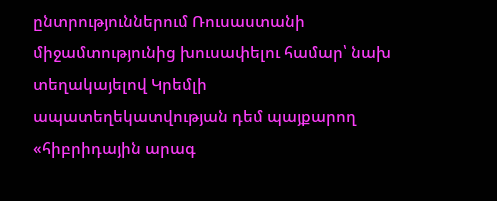ընտրություններում Ռուսաստանի միջամտությունից խուսափելու համար՝ նախ տեղակայելով Կրեմլի ապատեղեկատվության դեմ պայքարող «հիբրիդային արագ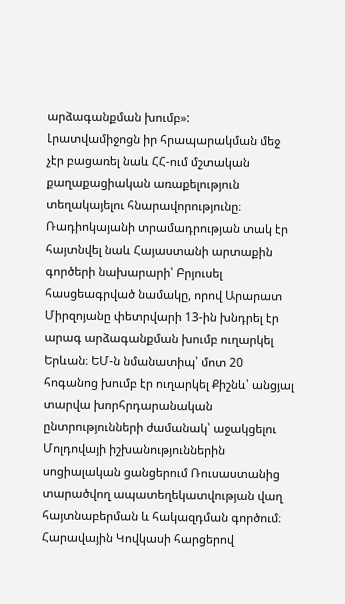արձագանքման խումբ»:
Լրատվամիջոցն իր հրապարակման մեջ չէր բացառել նաև ՀՀ-ում մշտական քաղաքացիական առաքելություն տեղակայելու հնարավորությունը։ Ռադիոկայանի տրամադրության տակ էր հայտնվել նաև Հայաստանի արտաքին գործերի նախարարի՝ Բրյուսել հասցեագրված նամակը, որով Արարատ Միրզոյանը փետրվարի 13-ին խնդրել էր արագ արձագանքման խումբ ուղարկել Երևան։ ԵՄ-ն նմանատիպ՝ մոտ 20 հոգանոց խումբ էր ուղարկել Քիշնև՝ անցյալ տարվա խորհրդարանական ընտրությունների ժամանակ՝ աջակցելու Մոլդովայի իշխանություններին սոցիալական ցանցերում Ռուսաստանից տարածվող ապատեղեկատվության վաղ հայտնաբերման և հակազդման գործում։
Հարավային Կովկասի հարցերով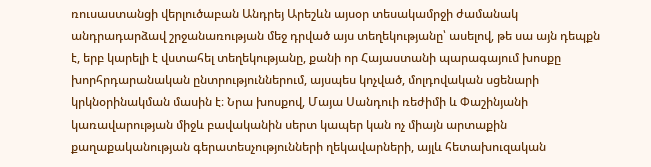ռուսաստանցի վերլուծաբան Անդրեյ Արեշևն այսօր տեսակամրջի ժամանակ անդրադարձավ շրջանառության մեջ դրված այս տեղեկությանը՝ ասելով, թե սա այն դեպքն է, երբ կարելի է վստահել տեղեկությանը, քանի որ Հայաստանի պարագայում խոսքը խորհրդարանական ընտրություններում, այսպես կոչված, մոլդովական սցենարի կրկնօրինակման մասին է։ Նրա խոսքով, Մայա Սանդուի ռեժիմի և Փաշինյանի կառավարության միջև բավականին սերտ կապեր կան ոչ միայն արտաքին քաղաքականության գերատեսչությունների ղեկավարների, այլև հետախուզական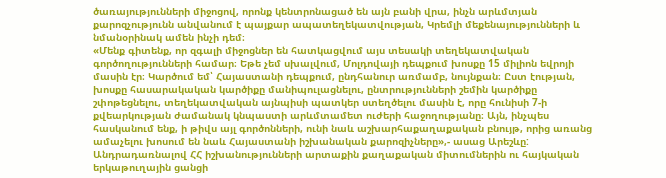ծառայությունների միջոցով, որոնք կենտրոնացած են այն բանի վրա, ինչն արևմտյան քարոզչությունն անվանում է պայքար ապատեղեկատվության, Կրեմլի մեքենայությունների և նմանօրինակ ամեն ինչի դեմ։
«Մենք գիտենք, որ զգալի միջոցներ են հատկացվում այս տեսակի տեղեկատվական գործողությունների համար։ Եթե չեմ սխալվում, Մոլդովայի դեպքում խոսքը 15 միլիոն եվրոյի մասին էր։ Կարծում եմ՝ Հայաստանի դեպքում, ընդհանուր առմամբ, նույնքան։ Ըստ էության, խոսքը հասարակական կարծիքը մանիպուլացնելու, ընտրությունների շեմին կարծիքը շփոթեցնելու, տեղեկատվական այնպիսի պատկեր ստեղծելու մասին է, որը հունիսի 7-ի քվեարկության ժամանակ կնպաստի արևմտամետ ուժերի հաջողությանը։ Այն, ինչպես հասկանում ենք, ի թիվս այլ գործոնների, ունի նաև աշխարհաքաղաքական բնույթ, որից առանց ամաչելու խոսում են նաև Հայաստանի իշխանական քարոզիչները»,- ասաց Արեշևը:
Անդրադառնալով ՀՀ իշխանությունների արտաքին քաղաքական միտումներին ու հայկական երկաթուղային ցանցի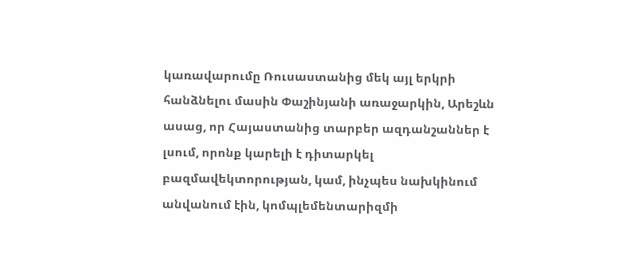կառավարումը Ռուսաստանից մեկ այլ երկրի հանձնելու մասին Փաշինյանի առաջարկին, Արեշևն ասաց, որ Հայաստանից տարբեր ազդանշաններ է լսում, որոնք կարելի է դիտարկել բազմավեկտորության, կամ, ինչպես նախկինում անվանում էին, կոմպլեմենտարիզմի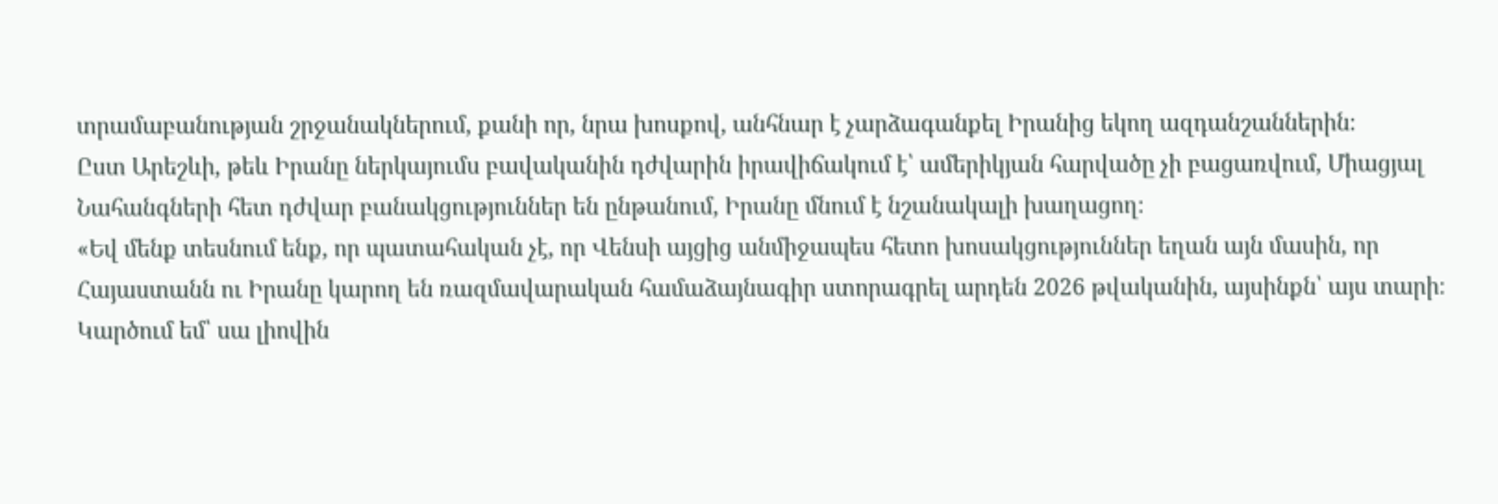տրամաբանության շրջանակներում, քանի որ, նրա խոսքով, անհնար է չարձագանքել Իրանից եկող ազդանշաններին։
Ըստ Արեշևի, թեև Իրանը ներկայումս բավականին դժվարին իրավիճակում է՝ ամերիկյան հարվածը չի բացառվում, Միացյալ Նահանգների հետ դժվար բանակցություններ են ընթանում, Իրանը մնում է նշանակալի խաղացող։
«Եվ մենք տեսնում ենք, որ պատահական չէ, որ Վենսի այցից անմիջապես հետո խոսակցություններ եղան այն մասին, որ Հայաստանն ու Իրանը կարող են ռազմավարական համաձայնագիր ստորագրել արդեն 2026 թվականին, այսինքն՝ այս տարի։ Կարծում եմ՝ սա լիովին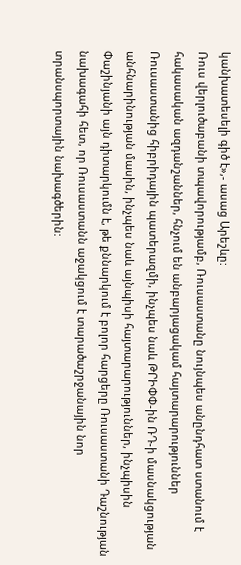կանխատեսելի գիծ է»,- ասաց Արեշևը:
Ռուս վերլուծաբանի տպավորությամբ, Ռուսաստանը նույնպես անընդհատ ստանում է հակասական ազդանշաններ, հնչում են անբարյացակամ հայտարարություններ Ռուսաստանից հիբրիդային պատերազմի, ինչպես նաև ԹՐԻՓՓ-ին ՌԴ-ի մասնակցության անհնարինության մասին, ինչպես նաև այնպիսի հայտարարություններ, ինչպիսին Փաշինյանի այն դիտարկումն է, թե քննարկում է բոլոր հարցերը Ռուսաստանի Դաշնության նախագահի հետ, որ Ռուսաստանն աջակցում է տարածաշրջանային նոր տրանսպորտային նախագծերին: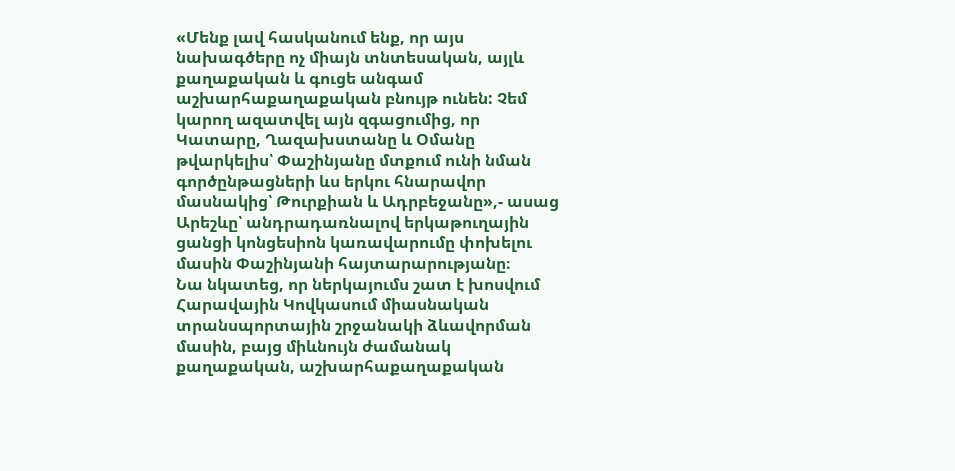«Մենք լավ հասկանում ենք, որ այս նախագծերը ոչ միայն տնտեսական, այլև քաղաքական և գուցե անգամ աշխարհաքաղաքական բնույթ ունեն: Չեմ կարող ազատվել այն զգացումից, որ Կատարը, Ղազախստանը և Օմանը թվարկելիս՝ Փաշինյանը մտքում ունի նման գործընթացների ևս երկու հնարավոր մասնակից՝ Թուրքիան և Ադրբեջանը»,- ասաց Արեշևը՝ անդրադառնալով երկաթուղային ցանցի կոնցեսիոն կառավարումը փոխելու մասին Փաշինյանի հայտարարությանը։
Նա նկատեց, որ ներկայումս շատ է խոսվում Հարավային Կովկասում միասնական տրանսպորտային շրջանակի ձևավորման մասին, բայց միևնույն ժամանակ քաղաքական, աշխարհաքաղաքական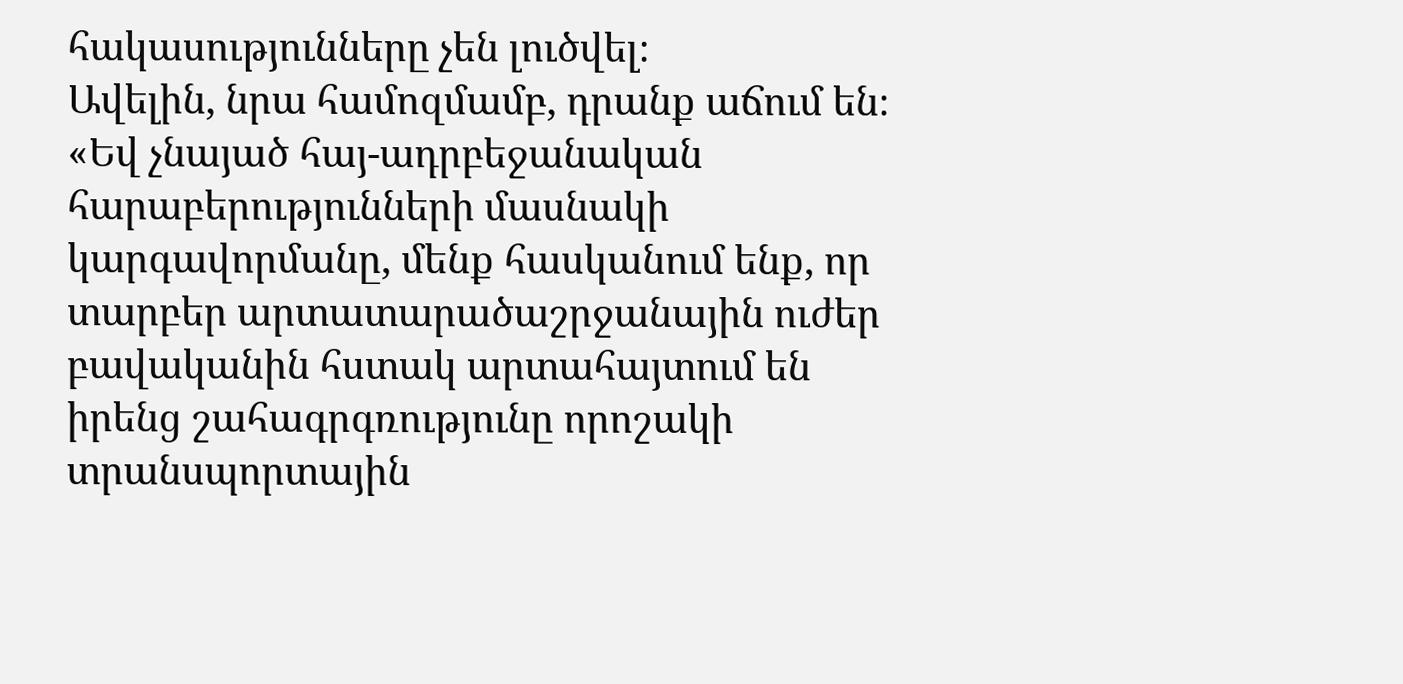հակասությունները չեն լուծվել։
Ավելին, նրա համոզմամբ, դրանք աճում են։ «Եվ չնայած հայ-ադրբեջանական հարաբերությունների մասնակի կարգավորմանը, մենք հասկանում ենք, որ տարբեր արտատարածաշրջանային ուժեր բավականին հստակ արտահայտում են իրենց շահագրգռությունը որոշակի տրանսպորտային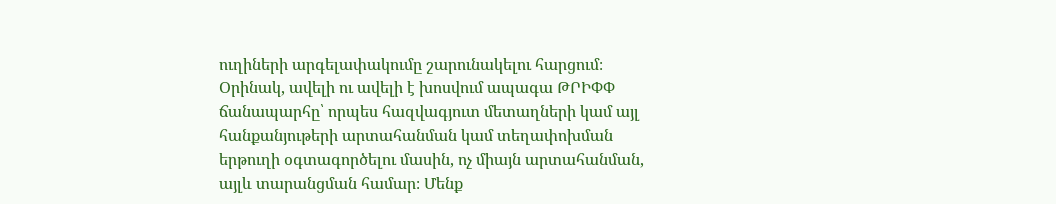ուղիների արգելափակումը շարունակելու հարցում։ Օրինակ, ավելի ու ավելի է խոսվում ապագա ԹՐԻՓՓ ճանապարհը՝ որպես հազվագյուտ մետաղների կամ այլ հանքանյութերի արտահանման կամ տեղափոխման երթուղի օգտագործելու մասին, ոչ միայն արտահանման, այլև տարանցման համար։ Մենք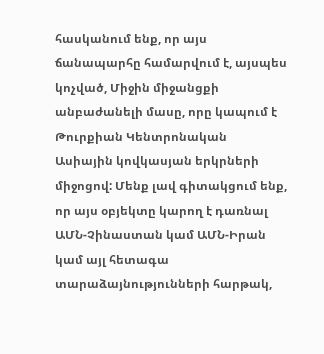հասկանում ենք, որ այս ճանապարհը համարվում է, այսպես կոչված, Միջին միջանցքի անբաժանելի մասը, որը կապում է Թուրքիան Կենտրոնական Ասիային կովկասյան երկրների միջոցով: Մենք լավ գիտակցում ենք, որ այս օբյեկտը կարող է դառնալ ԱՄՆ-Չինաստան կամ ԱՄՆ-Իրան կամ այլ հետագա տարաձայնությունների հարթակ,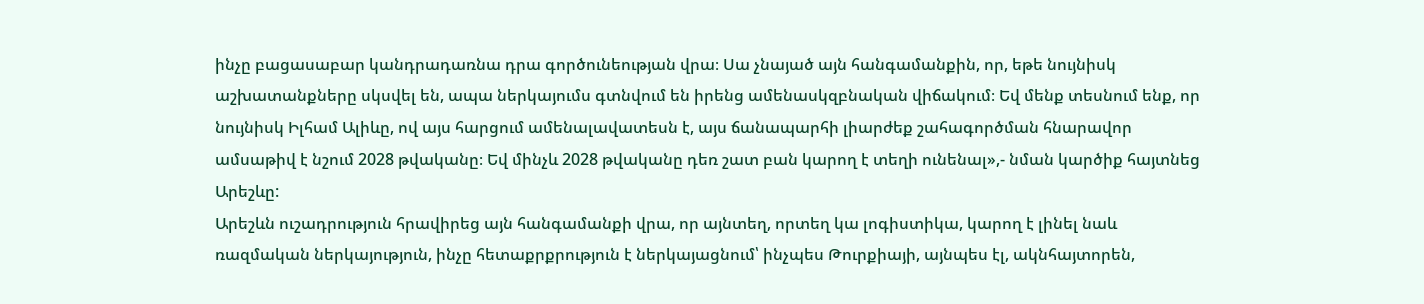ինչը բացասաբար կանդրադառնա դրա գործունեության վրա։ Սա չնայած այն հանգամանքին, որ, եթե նույնիսկ աշխատանքները սկսվել են, ապա ներկայումս գտնվում են իրենց ամենասկզբնական վիճակում։ Եվ մենք տեսնում ենք, որ նույնիսկ Իլհամ Ալիևը, ով այս հարցում ամենալավատեսն է, այս ճանապարհի լիարժեք շահագործման հնարավոր ամսաթիվ է նշում 2028 թվականը։ Եվ մինչև 2028 թվականը դեռ շատ բան կարող է տեղի ունենալ»,- նման կարծիք հայտնեց Արեշևը:
Արեշևն ուշադրություն հրավիրեց այն հանգամանքի վրա, որ այնտեղ, որտեղ կա լոգիստիկա, կարող է լինել նաև ռազմական ներկայություն, ինչը հետաքրքրություն է ներկայացնում՝ ինչպես Թուրքիայի, այնպես էլ, ակնհայտորեն,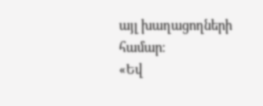այլ խաղացողների համար։
«Եվ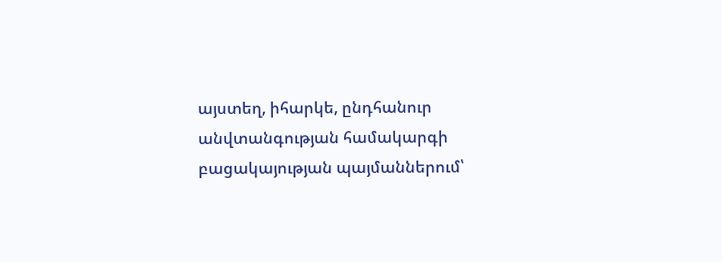այստեղ, իհարկե, ընդհանուր անվտանգության համակարգի բացակայության պայմաններում՝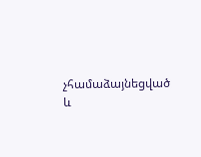չհամաձայնեցված և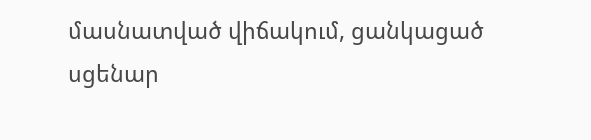մասնատված վիճակում, ցանկացած սցենար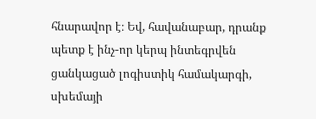հնարավոր է։ Եվ, հավանաբար, դրանք պետք է ինչ-որ կերպ ինտեգրվեն ցանկացած լոգիստիկ համակարգի, սխեմայի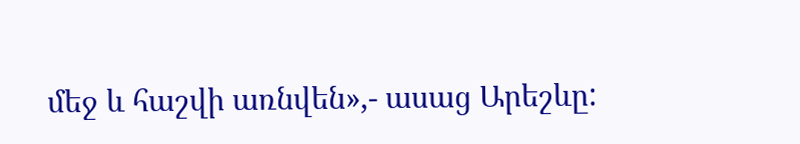մեջ և հաշվի առնվեն»,- ասաց Արեշևը: